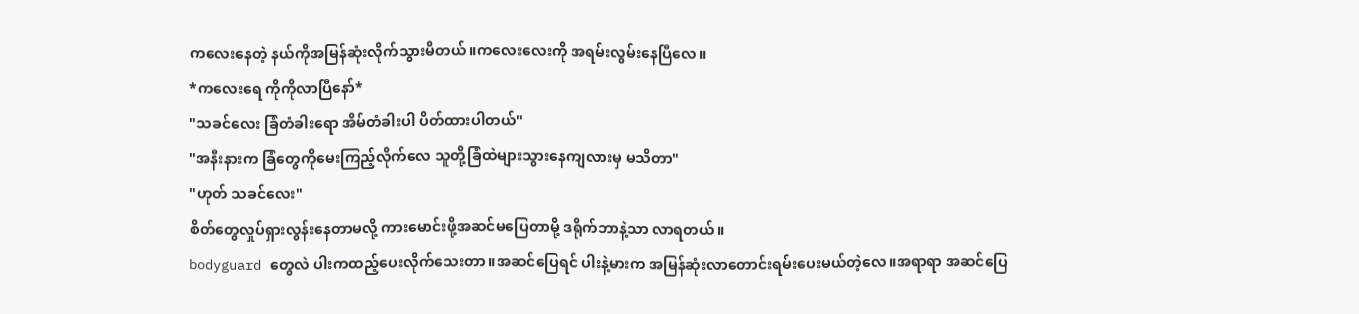ကလေးနေတဲ့ နယ်ကိုအမြန်ဆုံးလိုက်သွားမိတယ်။ကလေးလေးကို အရမ်းလွမ်းနေပြီလေ။
*ကလေးရေ ကိုကိုလာပြီနော်*
"သခင်လေး ခြံတံခါးရော အိမ်တံခါးပါ ပိတ်ထားပါတယ်"
"အနီးနားက ခြံတွေကိုမေးကြည့်လိုက်လေ သူတို့ခြံထဲများသွားနေကျလားမှ မသိတာ"
"ဟုတ် သခင်လေး"
စိတ်တွေလှုပ်ရှားလွန်းနေတာမလို့ ကားမောင်းဖို့အဆင်မပြေတာမို့ ဒရိုက်ဘာနဲ့သာ လာရတယ်။
bodyguard တွေလဲ ပါးကထည့်ပေးလိုက်သေးတာ။အဆင်ပြေရင် ပါးနဲ့မားက အမြန်ဆုံးလာတောင်းရမ်းပေးမယ်တဲ့လေ။အရာရာ အဆင်ပြေ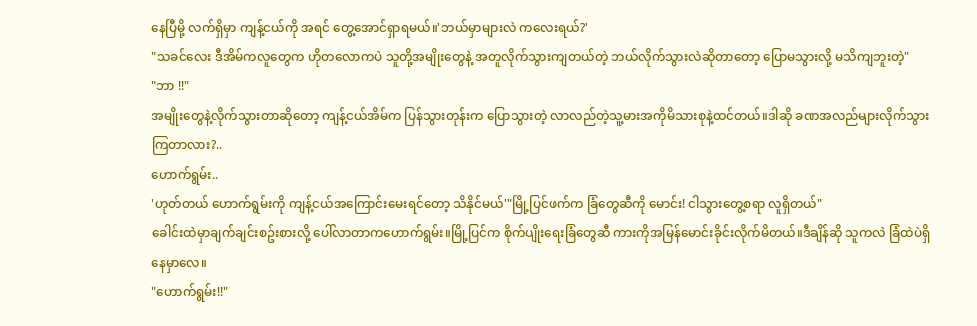နေပြီမို့ လက်ရှိမှာ ကျန့်ငယ်ကို အရင် တွေ့အောင်ရှာရမယ်။'ဘယ်မှာများလဲ ကလေးရယ်?'
"သခင်လေး ဒီအိမ်ကလူတွေက ဟိုတလောကပဲ သူတို့အမျိုးတွေနဲ့ အတူလိုက်သွားကျတယ်တဲ့ ဘယ်လိုက်သွားလဲဆိုတာတော့ ပြောမသွားလို့ မသိကျဘူးတဲ့"
"ဘာ !!"
အမျိုးတွေနဲ့လိုက်သွားတာဆိုတော့ ကျန့်ငယ်အိမ်က ပြန်သွားတုန်းက ပြောသွားတဲ့ လာလည်တဲ့သူ့မားအကိုမိသားစုနဲ့ထင်တယ်။ဒါဆို ခဏအလည်များလိုက်သွားကြတာလား?..
ဟောက်ရွမ်း..
'ဟုတ်တယ် ဟောက်ရွမ်းကို ကျန့်ငယ်အကြောင်းမေးရင်တော့ သိနိုင်မယ်'"မြို့ပြင်ဖက်က ခြံတွေဆီကို မောင်း! ငါသွားတွေ့စရာ လူရှိတယ်"
ခေါင်းထဲမှာချက်ချင်းစဥ်းစားလို့ ပေါ်လာတာကဟောက်ရွမ်း။မြို့ပြင်က စိုက်ပျိုးရေးခြံတွေဆီ ကားကိုအမြန်မောင်းခိုင်းလိုက်မိတယ်။ဒီချိန်ဆို သူကလဲ ခြံထဲပဲရှိနေမှာလေ။
"ဟောက်ရွမ်း!!"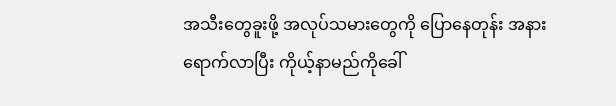အသီးတွေခူးဖို့ အလုပ်သမားတွေကို ပြောနေတုန်း အနားရောက်လာပြီး ကိုယ့်နာမည်ကိုခေါ်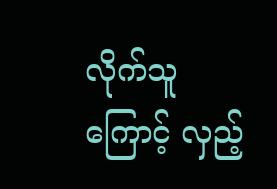လိုက်သူကြောင့် လှည့်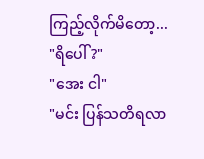ကြည့်လိုက်မိတော့...
"ရိပေါ် ?"
"အေး ငါ"
"မင်း ပြန်သတိရလာ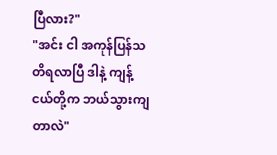ပြီလား?"
"အင်း ငါ အကုန်ပြန်သတိရလာပြီ ဒါနဲ့ ကျန့်ငယ်တို့က ဘယ်သွားကျတာလဲ"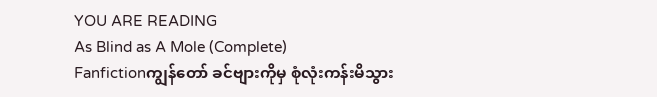YOU ARE READING
As Blind as A Mole (Complete)
Fanfictionကျွန်တော် ခင်ဗျားကိုမှ စုံလုံးကန်းမိသွား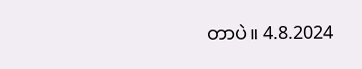တာပဲ။ 4.8.2024